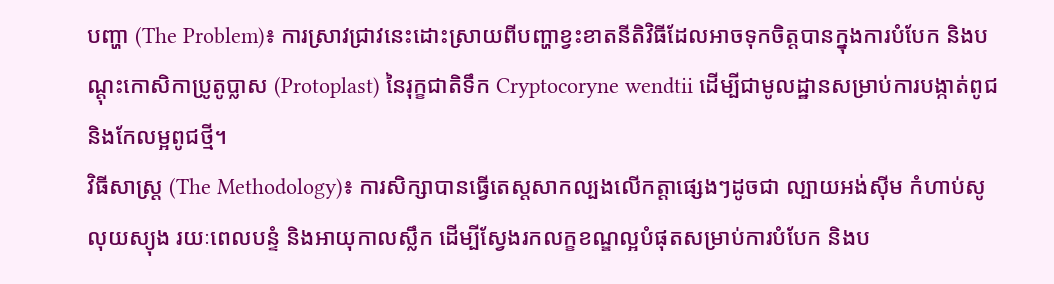បញ្ហា (The Problem)៖ ការស្រាវជ្រាវនេះដោះស្រាយពីបញ្ហាខ្វះខាតនីតិវិធីដែលអាចទុកចិត្តបានក្នុងការបំបែក និងបណ្តុះកោសិកាប្រូតូប្លាស (Protoplast) នៃរុក្ខជាតិទឹក Cryptocoryne wendtii ដើម្បីជាមូលដ្ឋានសម្រាប់ការបង្កាត់ពូជ និងកែលម្អពូជថ្មី។
វិធីសាស្ត្រ (The Methodology)៖ ការសិក្សាបានធ្វើតេស្តសាកល្បងលើកត្តាផ្សេងៗដូចជា ល្បាយអង់ស៊ីម កំហាប់សូលុយស្យុង រយៈពេលបន្ទំ និងអាយុកាលស្លឹក ដើម្បីស្វែងរកលក្ខខណ្ឌល្អបំផុតសម្រាប់ការបំបែក និងប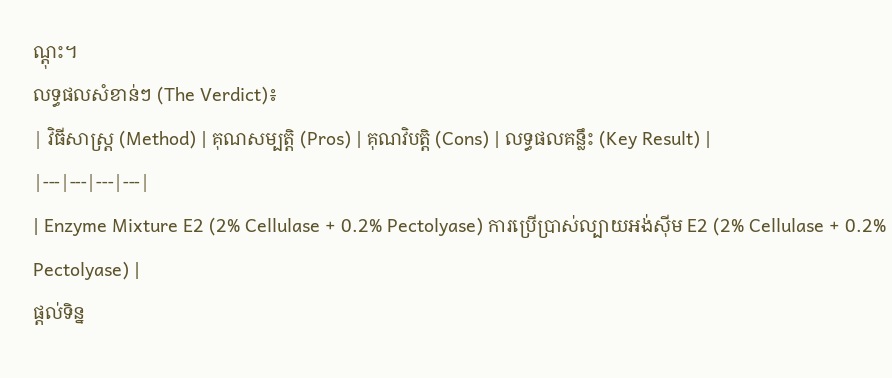ណ្តុះ។
លទ្ធផលសំខាន់ៗ (The Verdict)៖
| វិធីសាស្ត្រ (Method) | គុណសម្បត្តិ (Pros) | គុណវិបត្តិ (Cons) | លទ្ធផលគន្លឹះ (Key Result) |
|---|---|---|---|
| Enzyme Mixture E2 (2% Cellulase + 0.2% Pectolyase) ការប្រើប្រាស់ល្បាយអង់ស៊ីម E2 (2% Cellulase + 0.2% Pectolyase) |
ផ្តល់ទិន្ន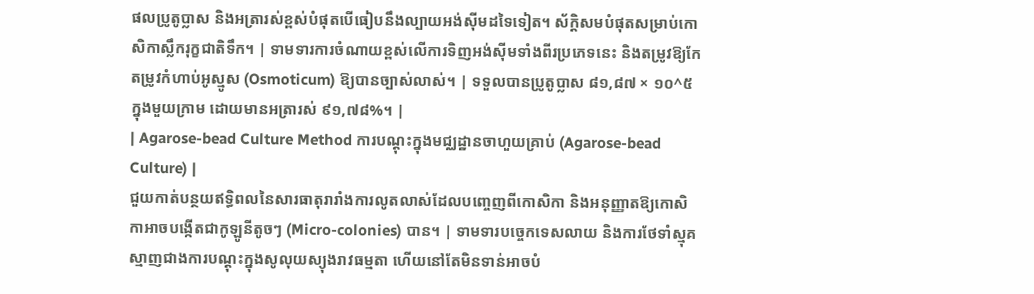ផលប្រូតូប្លាស និងអត្រារស់ខ្ពស់បំផុតបើធៀបនឹងល្បាយអង់ស៊ីមដទៃទៀត។ ស័ក្តិសមបំផុតសម្រាប់កោសិកាស្លឹករុក្ខជាតិទឹក។ | ទាមទារការចំណាយខ្ពស់លើការទិញអង់ស៊ីមទាំងពីរប្រភេទនេះ និងតម្រូវឱ្យកែតម្រូវកំហាប់អូស្មូស (Osmoticum) ឱ្យបានច្បាស់លាស់។ | ទទួលបានប្រូតូប្លាស ៨១,៨៧ × ១០^៥ ក្នុងមួយក្រាម ដោយមានអត្រារស់ ៩១,៧៨%។ |
| Agarose-bead Culture Method ការបណ្តុះក្នុងមជ្ឈដ្ឋានចាហួយគ្រាប់ (Agarose-bead Culture) |
ជួយកាត់បន្ថយឥទ្ធិពលនៃសារធាតុរារាំងការលូតលាស់ដែលបញ្ចេញពីកោសិកា និងអនុញ្ញាតឱ្យកោសិកាអាចបង្កើតជាកូឡូនីតូចៗ (Micro-colonies) បាន។ | ទាមទារបច្ចេកទេសលាយ និងការថែទាំស្មុគស្មាញជាងការបណ្តុះក្នុងសូលុយស្យុងរាវធម្មតា ហើយនៅតែមិនទាន់អាចបំ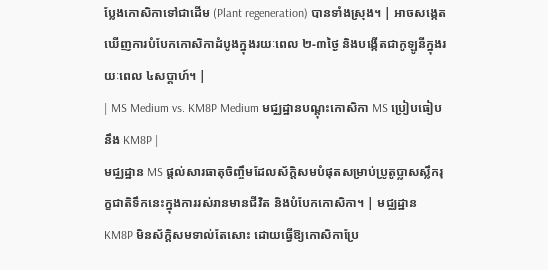ប្លែងកោសិកាទៅជាដើម (Plant regeneration) បានទាំងស្រុង។ | អាចសង្កេតឃើញការបំបែកកោសិកាដំបូងក្នុងរយៈពេល ២-៣ថ្ងៃ និងបង្កើតជាកូឡូនីក្នុងរយៈពេល ៤សប្តាហ៍។ |
| MS Medium vs. KM8P Medium មជ្ឈដ្ឋានបណ្តុះកោសិកា MS ប្រៀបធៀបនឹង KM8P |
មជ្ឈដ្ឋាន MS ផ្តល់សារធាតុចិញ្ចឹមដែលស័ក្តិសមបំផុតសម្រាប់ប្រូតូប្លាសស្លឹករុក្ខជាតិទឹកនេះក្នុងការរស់រានមានជីវិត និងបំបែកកោសិកា។ | មជ្ឈដ្ឋាន KM8P មិនស័ក្តិសមទាល់តែសោះ ដោយធ្វើឱ្យកោសិកាប្រែ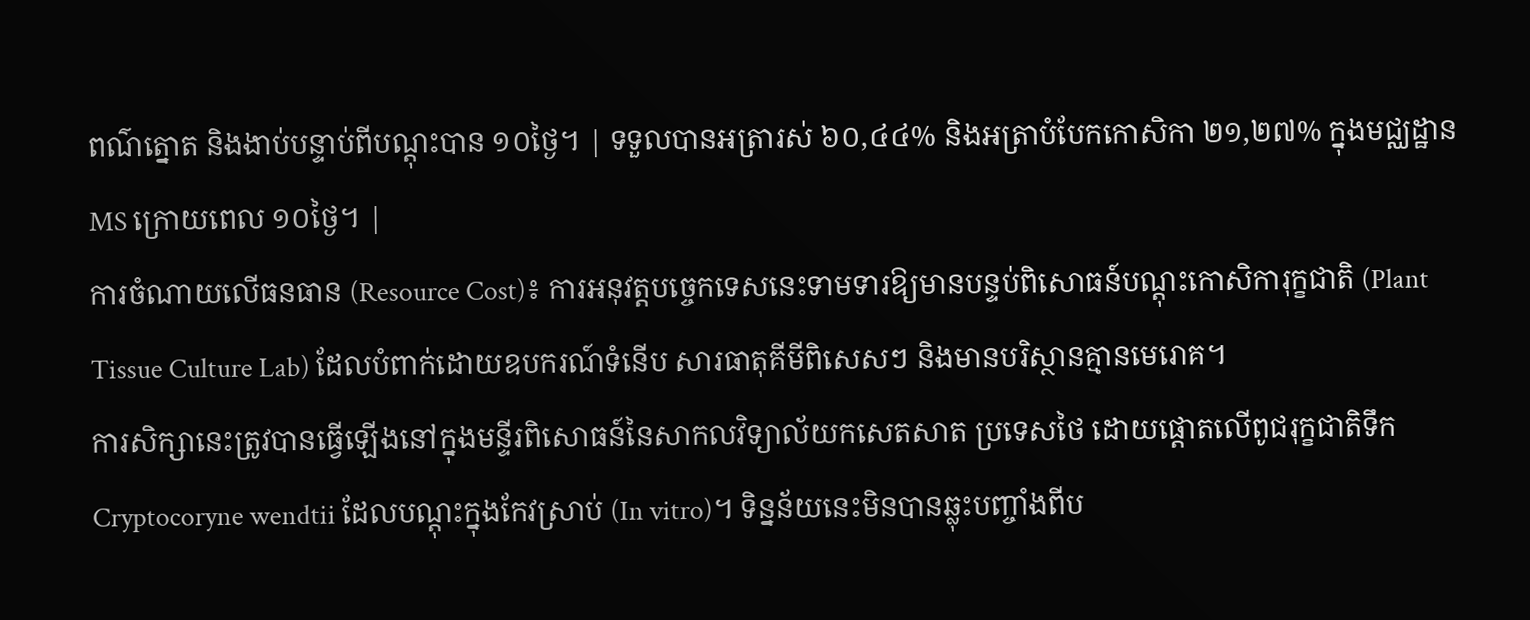ពណ៌ត្នោត និងងាប់បន្ទាប់ពីបណ្តុះបាន ១០ថ្ងៃ។ | ទទួលបានអត្រារស់ ៦០,៤៤% និងអត្រាបំបែកកោសិកា ២១,២៧% ក្នុងមជ្ឈដ្ឋាន MS ក្រោយពេល ១០ថ្ងៃ។ |
ការចំណាយលើធនធាន (Resource Cost)៖ ការអនុវត្តបច្ចេកទេសនេះទាមទារឱ្យមានបន្ទប់ពិសោធន៍បណ្តុះកោសិការុក្ខជាតិ (Plant Tissue Culture Lab) ដែលបំពាក់ដោយឧបករណ៍ទំនើប សារធាតុគីមីពិសេសៗ និងមានបរិស្ថានគ្មានមេរោគ។
ការសិក្សានេះត្រូវបានធ្វើឡើងនៅក្នុងមន្ទីរពិសោធន៍នៃសាកលវិទ្យាល័យកសេតសាត ប្រទេសថៃ ដោយផ្តោតលើពូជរុក្ខជាតិទឹក Cryptocoryne wendtii ដែលបណ្តុះក្នុងកែវស្រាប់ (In vitro)។ ទិន្នន័យនេះមិនបានឆ្លុះបញ្ចាំងពីប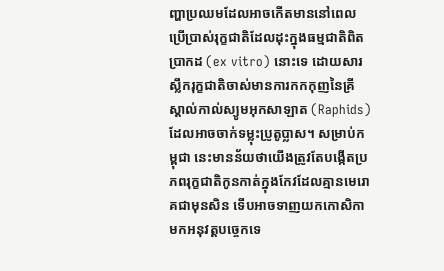ញ្ហាប្រឈមដែលអាចកើតមាននៅពេលប្រើប្រាស់រុក្ខជាតិដែលដុះក្នុងធម្មជាតិពិតប្រាកដ (ex vitro) នោះទេ ដោយសារស្លឹករុក្ខជាតិចាស់មានការកកកុញនៃគ្រីស្តាល់កាល់ស្យូមអុកសាឡាត (Raphids) ដែលអាចចាក់ទម្លុះប្រូតូប្លាស។ សម្រាប់កម្ពុជា នេះមានន័យថាយើងត្រូវតែបង្កើតប្រភពរុក្ខជាតិកូនកាត់ក្នុងកែវដែលគ្មានមេរោគជាមុនសិន ទើបអាចទាញយកកោសិកាមកអនុវត្តបច្ចេកទេ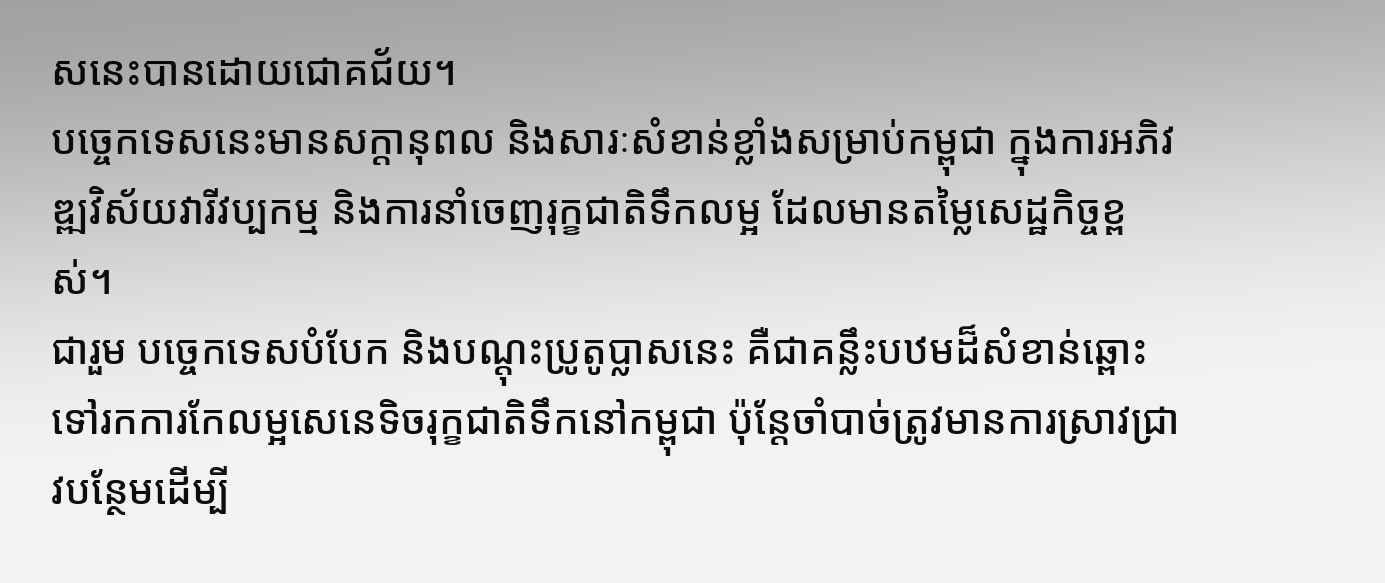សនេះបានដោយជោគជ័យ។
បច្ចេកទេសនេះមានសក្តានុពល និងសារៈសំខាន់ខ្លាំងសម្រាប់កម្ពុជា ក្នុងការអភិវឌ្ឍវិស័យវារីវប្បកម្ម និងការនាំចេញរុក្ខជាតិទឹកលម្អ ដែលមានតម្លៃសេដ្ឋកិច្ចខ្ពស់។
ជារួម បច្ចេកទេសបំបែក និងបណ្តុះប្រូតូប្លាសនេះ គឺជាគន្លឹះបឋមដ៏សំខាន់ឆ្ពោះទៅរកការកែលម្អសេនេទិចរុក្ខជាតិទឹកនៅកម្ពុជា ប៉ុន្តែចាំបាច់ត្រូវមានការស្រាវជ្រាវបន្ថែមដើម្បី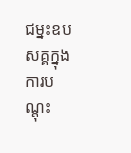ជម្នះឧបសគ្គក្នុងការបណ្តុះ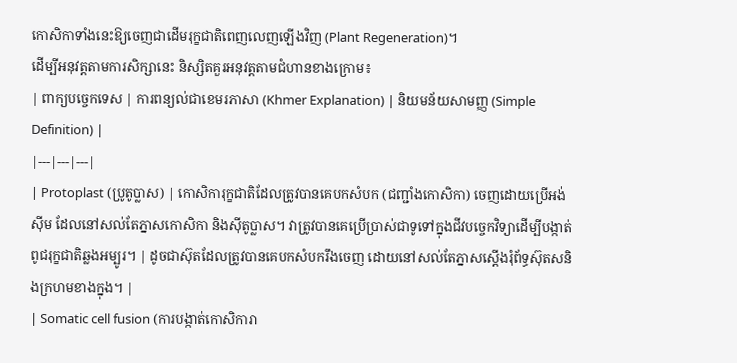កោសិកាទាំងនេះឱ្យចេញជាដើមរុក្ខជាតិពេញលេញឡើងវិញ (Plant Regeneration)។
ដើម្បីអនុវត្តតាមការសិក្សានេះ និស្សិតគួរអនុវត្តតាមជំហានខាងក្រោម៖
| ពាក្យបច្ចេកទេស | ការពន្យល់ជាខេមរភាសា (Khmer Explanation) | និយមន័យសាមញ្ញ (Simple Definition) |
|---|---|---|
| Protoplast (ប្រូតូប្លាស) | កោសិការុក្ខជាតិដែលត្រូវបានគេបកសំបក (ជញ្ជាំងកោសិកា) ចេញដោយប្រើអង់ស៊ីម ដែលនៅសល់តែភ្នាសកោសិកា និងស៊ីតូប្លាស។ វាត្រូវបានគេប្រើប្រាស់ជាទូទៅក្នុងជីវបច្ចេកវិទ្យាដើម្បីបង្កាត់ពូជរុក្ខជាតិឆ្លងអម្បូរ។ | ដូចជាស៊ុតដែលត្រូវបានគេបកសំបករឹងចេញ ដោយនៅសល់តែភ្នាសស្តើងរុំព័ទ្ធស៊ុតសនិងក្រហមខាងក្នុង។ |
| Somatic cell fusion (ការបង្កាត់កោសិការា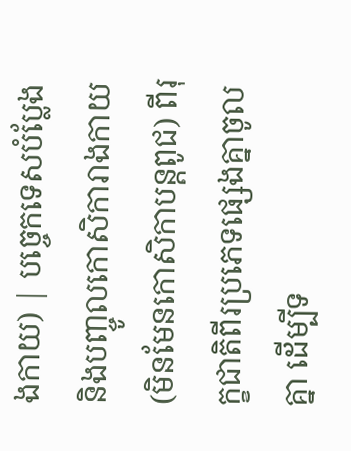ងកាយ) | បច្ចេកទេសបំប្លែង និងបញ្ចូលកោសិការាងកាយ (មិនមែនកោសិកាបន្តពូជ) ពីរុក្ខជាតិពីរប្រភេទផ្សេងគ្នាចូលគ្នា ដើម្បីទ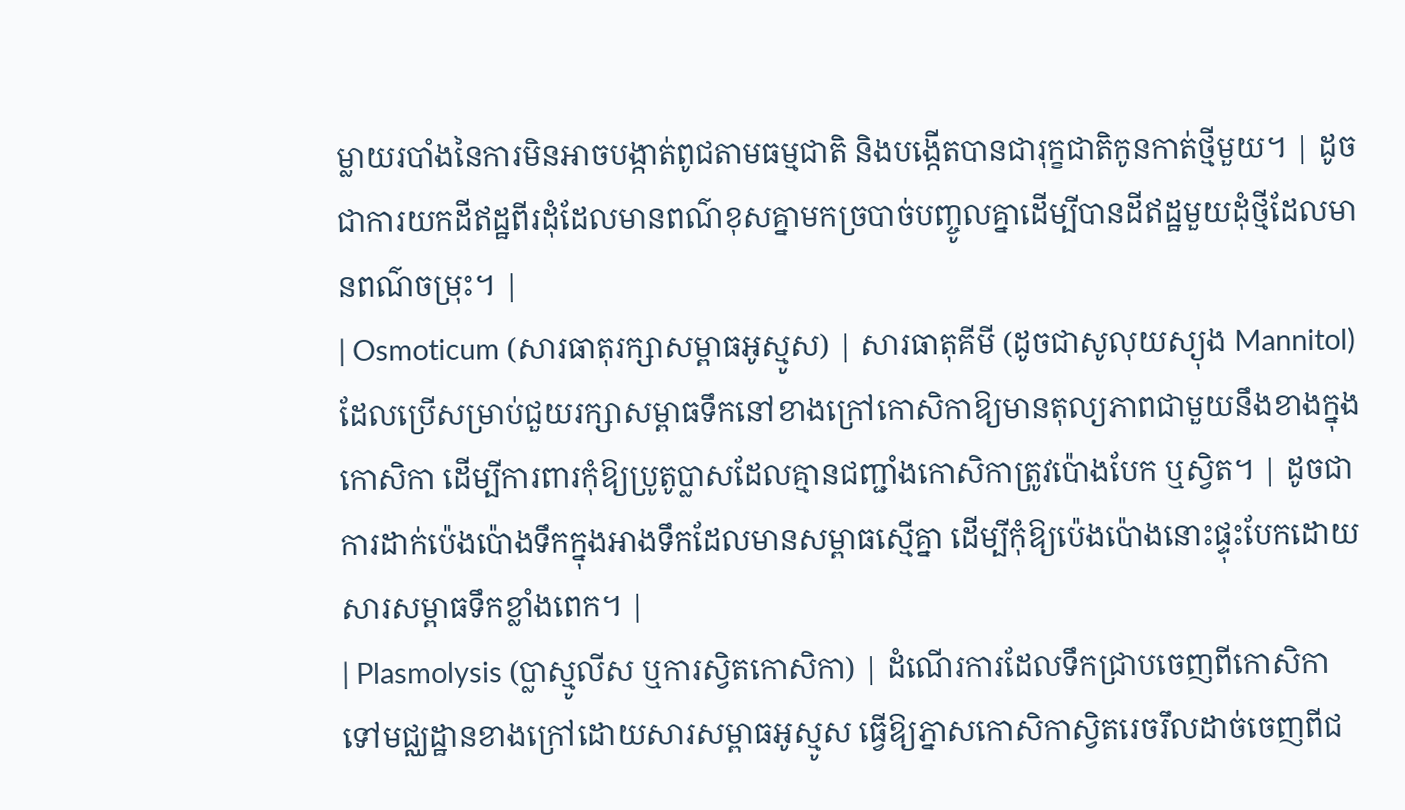ម្លាយរបាំងនៃការមិនអាចបង្កាត់ពូជតាមធម្មជាតិ និងបង្កើតបានជារុក្ខជាតិកូនកាត់ថ្មីមួយ។ | ដូចជាការយកដីឥដ្ឋពីរដុំដែលមានពណ៌ខុសគ្នាមកច្របាច់បញ្ចូលគ្នាដើម្បីបានដីឥដ្ឋមួយដុំថ្មីដែលមានពណ៌ចម្រុះ។ |
| Osmoticum (សារធាតុរក្សាសម្ពាធអូស្មូស) | សារធាតុគីមី (ដូចជាសូលុយស្យុង Mannitol) ដែលប្រើសម្រាប់ជួយរក្សាសម្ពាធទឹកនៅខាងក្រៅកោសិកាឱ្យមានតុល្យភាពជាមួយនឹងខាងក្នុងកោសិកា ដើម្បីការពារកុំឱ្យប្រូតូប្លាសដែលគ្មានជញ្ជាំងកោសិកាត្រូវប៉ោងបែក ឬស្វិត។ | ដូចជាការដាក់ប៉េងប៉ោងទឹកក្នុងអាងទឹកដែលមានសម្ពាធស្មើគ្នា ដើម្បីកុំឱ្យប៉េងប៉ោងនោះផ្ទុះបែកដោយសារសម្ពាធទឹកខ្លាំងពេក។ |
| Plasmolysis (ប្លាស្មូលីស ឬការស្វិតកោសិកា) | ដំណើរការដែលទឹកជ្រាបចេញពីកោសិកាទៅមជ្ឈដ្ឋានខាងក្រៅដោយសារសម្ពាធអូស្មូស ធ្វើឱ្យភ្នាសកោសិកាស្វិតរេចរឹលដាច់ចេញពីជ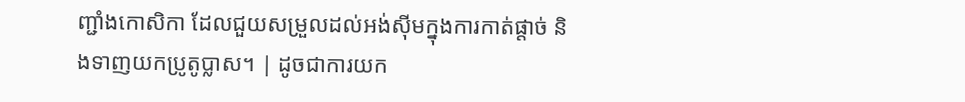ញ្ជាំងកោសិកា ដែលជួយសម្រួលដល់អង់ស៊ីមក្នុងការកាត់ផ្តាច់ និងទាញយកប្រូតូប្លាស។ | ដូចជាការយក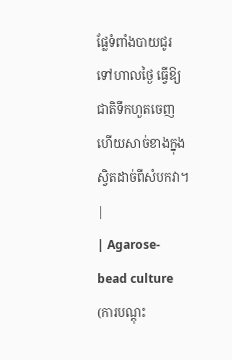ផ្លែទំពាំងបាយជូរទៅហាលថ្ងៃ ធ្វើឱ្យជាតិទឹកហួតចេញ ហើយសាច់ខាងក្នុងស្វិតដាច់ពីសំបកវា។ |
| Agarose-bead culture (ការបណ្តុះ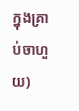ក្នុងគ្រាប់ចាហួយ)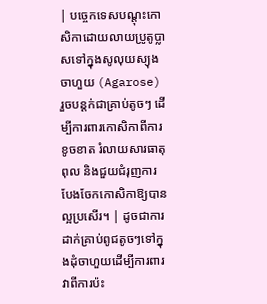| បច្ចេកទេសបណ្តុះកោសិកាដោយលាយប្រូតូប្លាសទៅក្នុងសូលុយស្យុងចាហួយ (Agarose) រួចបន្តក់ជាគ្រាប់តូចៗ ដើម្បីការពារកោសិកាពីការខូចខាត រំលាយសារធាតុពុល និងជួយជំរុញការបែងចែកកោសិកាឱ្យបានល្អប្រសើរ។ | ដូចជាការដាក់គ្រាប់ពូជតូចៗទៅក្នុងដុំចាហួយដើម្បីការពារវាពីការប៉ះ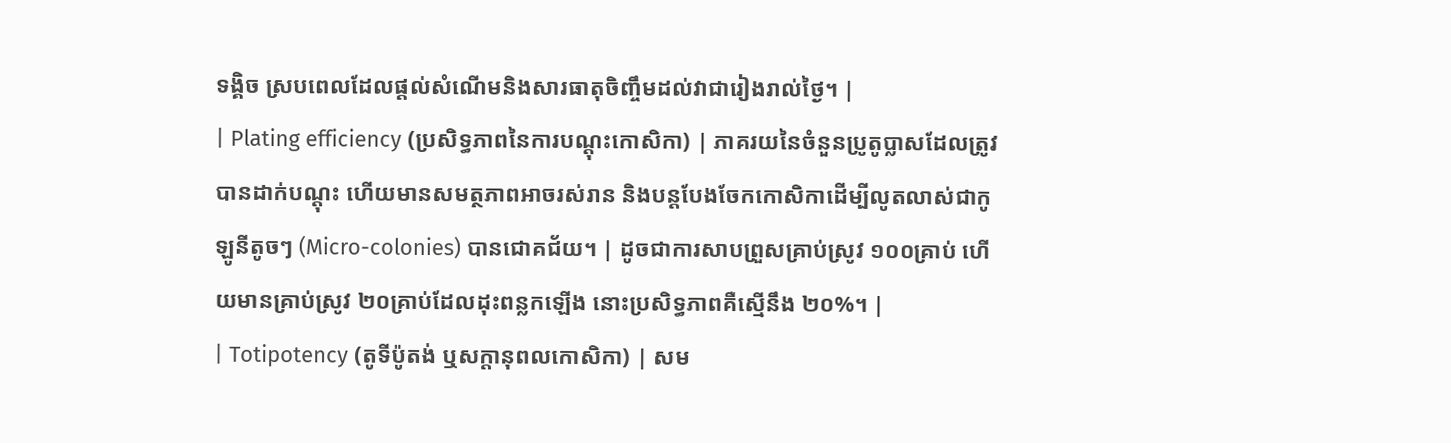ទង្គិច ស្របពេលដែលផ្តល់សំណើមនិងសារធាតុចិញ្ចឹមដល់វាជារៀងរាល់ថ្ងៃ។ |
| Plating efficiency (ប្រសិទ្ធភាពនៃការបណ្តុះកោសិកា) | ភាគរយនៃចំនួនប្រូតូប្លាសដែលត្រូវបានដាក់បណ្តុះ ហើយមានសមត្ថភាពអាចរស់រាន និងបន្តបែងចែកកោសិកាដើម្បីលូតលាស់ជាកូឡូនីតូចៗ (Micro-colonies) បានជោគជ័យ។ | ដូចជាការសាបព្រួសគ្រាប់ស្រូវ ១០០គ្រាប់ ហើយមានគ្រាប់ស្រូវ ២០គ្រាប់ដែលដុះពន្លកឡើង នោះប្រសិទ្ធភាពគឺស្មើនឹង ២០%។ |
| Totipotency (តូទីប៉ូតង់ ឬសក្តានុពលកោសិកា) | សម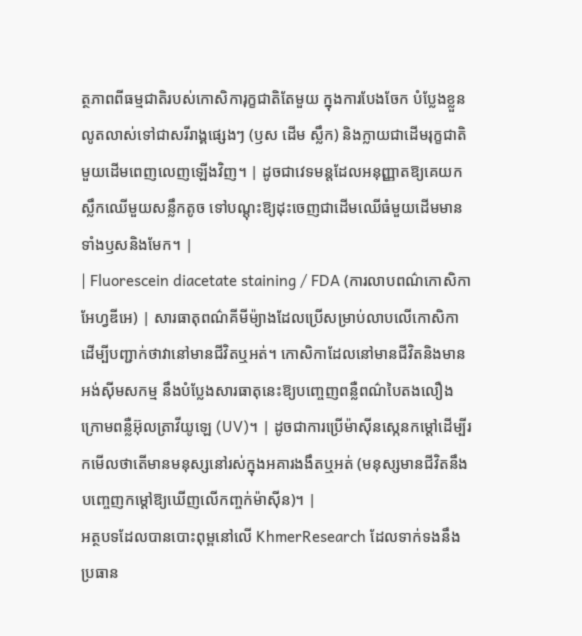ត្ថភាពពីធម្មជាតិរបស់កោសិការុក្ខជាតិតែមួយ ក្នុងការបែងចែក បំប្លែងខ្លួនលូតលាស់ទៅជាសរីរាង្គផ្សេងៗ (ឫស ដើម ស្លឹក) និងក្លាយជាដើមរុក្ខជាតិមួយដើមពេញលេញឡើងវិញ។ | ដូចជាវេទមន្តដែលអនុញ្ញាតឱ្យគេយកស្លឹកឈើមួយសន្លឹកតូច ទៅបណ្តុះឱ្យដុះចេញជាដើមឈើធំមួយដើមមានទាំងឫសនិងមែក។ |
| Fluorescein diacetate staining / FDA (ការលាបពណ៌កោសិកាអែហ្វឌីអេ) | សារធាតុពណ៌គីមីម៉្យាងដែលប្រើសម្រាប់លាបលើកោសិកាដើម្បីបញ្ជាក់ថាវានៅមានជីវិតឬអត់។ កោសិកាដែលនៅមានជីវិតនិងមានអង់ស៊ីមសកម្ម នឹងបំប្លែងសារធាតុនេះឱ្យបញ្ចេញពន្លឺពណ៌បៃតងលឿងក្រោមពន្លឺអ៊ុលត្រាវីយូឡេ (UV)។ | ដូចជាការប្រើម៉ាស៊ីនស្កេនកម្ដៅដើម្បីរកមើលថាតើមានមនុស្សនៅរស់ក្នុងអគារងងឹតឬអត់ (មនុស្សមានជីវិតនឹងបញ្ចេញកម្ដៅឱ្យឃើញលើកញ្ចក់ម៉ាស៊ីន)។ |
អត្ថបទដែលបានបោះពុម្ពនៅលើ KhmerResearch ដែលទាក់ទងនឹងប្រធាន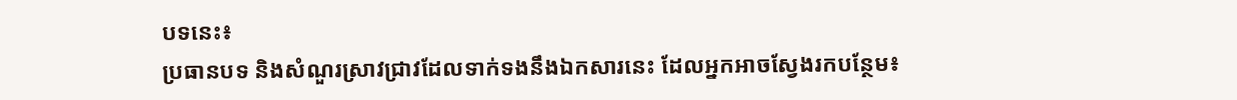បទនេះ៖
ប្រធានបទ និងសំណួរស្រាវជ្រាវដែលទាក់ទងនឹងឯកសារនេះ ដែលអ្នកអាចស្វែងរកបន្ថែម៖